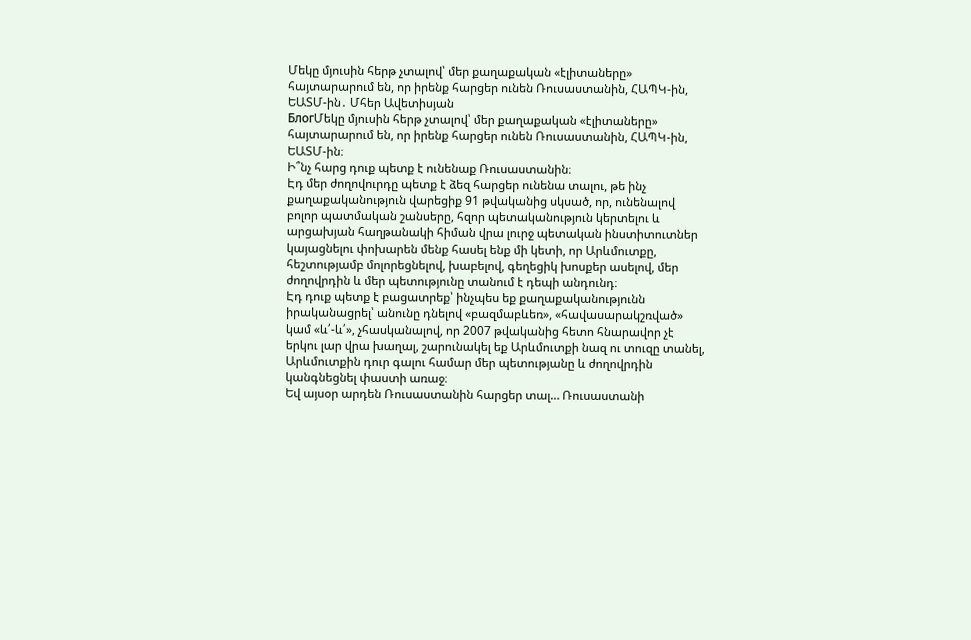Մեկը մյուսին հերթ չտալով՝ մեր քաղաքական «էլիտաները» հայտարարում են, որ իրենք հարցեր ունեն Ռուսաստանին, ՀԱՊԿ-ին, ԵԱՏՄ-ին․ Մհեր Ավետիսյան
БлогՄեկը մյուսին հերթ չտալով՝ մեր քաղաքական «էլիտաները» հայտարարում են, որ իրենք հարցեր ունեն Ռուսաստանին, ՀԱՊԿ-ին, ԵԱՏՄ-ին։
Ի՞նչ հարց դուք պետք է ունենաք Ռուսաստանին։
Էդ մեր ժողովուրդը պետք է ձեզ հարցեր ունենա տալու, թե ինչ քաղաքականություն վարեցիք 91 թվականից սկսած, որ, ունենալով բոլոր պատմական շանսերը, հզոր պետականություն կերտելու և արցախյան հաղթանակի հիման վրա լուրջ պետական ինստիտուտներ կայացնելու փոխարեն մենք հասել ենք մի կետի, որ Արևմուտքը, հեշտությամբ մոլորեցնելով, խաբելով, գեղեցիկ խոսքեր ասելով, մեր ժողովրդին և մեր պետությունը տանում է դեպի անդունդ։
Էդ դուք պետք է բացատրեք՝ ինչպես եք քաղաքականությունն իրականացրել՝ անունը դնելով «բազմաբևեռ», «հավասարակշռված» կամ «և՛-և՛», չհասկանալով, որ 2007 թվականից հետո հնարավոր չէ երկու լար վրա խաղալ, շարունակել եք Արևմուտքի նազ ու տուզը տանել, Արևմուտքին դուր գալու համար մեր պետությանը և ժողովրդին կանգնեցնել փաստի առաջ։
Եվ այսօր արդեն Ռուսաստանին հարցեր տալ… Ռուսաստանի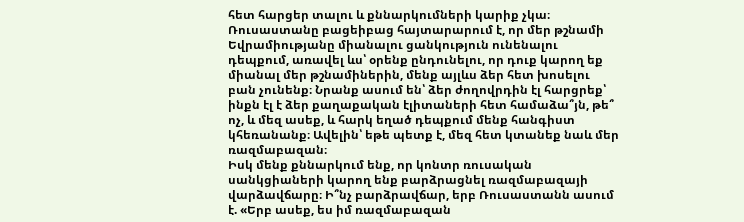հետ հարցեր տալու և քննարկումների կարիք չկա։ Ռուսաստանը բացեիբաց հայտարարում է, որ մեր թշնամի Եվրամիությանը միանալու ցանկություն ունենալու դեպքում, առավել ևս՝ օրենք ընդունելու, որ դուք կարող եք միանալ մեր թշնամիներին, մենք այլևս ձեր հետ խոսելու բան չունենք։ Նրանք ասում են՝ ձեր ժողովրդին էլ հարցրեք՝ ինքն էլ է ձեր քաղաքական էլիտաների հետ համաձա՞յն, թե՞ ոչ, և մեզ ասեք, և հարկ եղած դեպքում մենք հանգիստ կհեռանանք։ Ավելին՝ եթե պետք է, մեզ հետ կտանեք նաև մեր ռազմաբազան։
Իսկ մենք քննարկում ենք, որ կոնտր ռուսական սանկցիաների կարող ենք բարձրացնել ռազմաբազայի վարձավճարը։ Ի՞նչ բարձրավճար, երբ Ռուսաստանն ասում է. «Երբ ասեք, ես իմ ռազմաբազան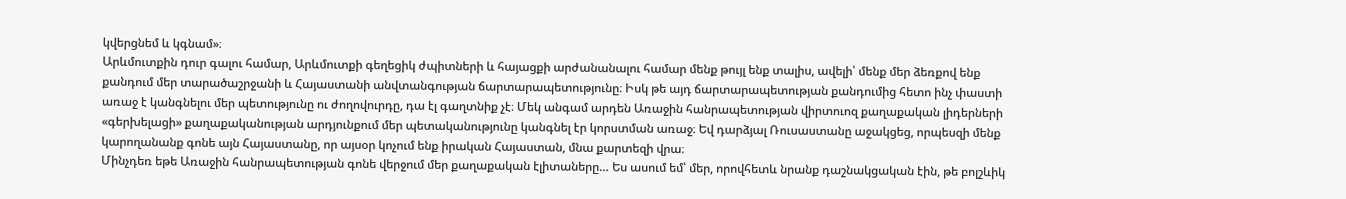կվերցնեմ և կգնամ»։
Արևմուտքին դուր գալու համար, Արևմուտքի գեղեցիկ ժպիտների և հայացքի արժանանալու համար մենք թույլ ենք տալիս, ավելի՝ մենք մեր ձեռքով ենք քանդում մեր տարածաշրջանի և Հայաստանի անվտանգության ճարտարապետությունը։ Իսկ թե այդ ճարտարապետության քանդումից հետո ինչ փաստի առաջ է կանգնելու մեր պետությունը ու ժողովուրդը, դա էլ գաղտնիք չէ։ Մեկ անգամ արդեն Առաջին հանրապետության վիրտուոզ քաղաքական լիդերների «գերխելացի» քաղաքականության արդյունքում մեր պետականությունը կանգնել էր կորստման առաջ։ Եվ դարձյալ Ռուսաստանը աջակցեց, որպեսզի մենք կարողանանք գոնե այն Հայաստանը, որ այսօր կոչում ենք իրական Հայաստան, մնա քարտեզի վրա։
Մինչդեռ եթե Առաջին հանրապետության գոնե վերջում մեր քաղաքական էլիտաները… Ես ասում եմ՝ մեր, որովհետև նրանք դաշնակցական էին, թե բոլշևիկ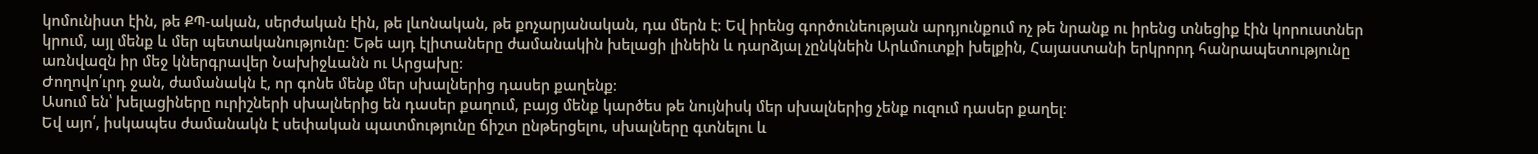կոմունիստ էին, թե ՔՊ-ական, սերժական էին, թե լևոնական, թե քոչարյանական, դա մերն է։ Եվ իրենց գործունեության արդյունքում ոչ թե նրանք ու իրենց տնեցիք էին կորուստներ կրում, այլ մենք և մեր պետականությունը։ Եթե այդ էլիտաները ժամանակին խելացի լինեին և դարձյալ չընկնեին Արևմուտքի խելքին, Հայաստանի երկրորդ հանրապետությունը առնվազն իր մեջ կներգրավեր Նախիջևանն ու Արցախը։
Ժողովո՛ւրդ ջան, ժամանակն է, որ գոնե մենք մեր սխալներից դասեր քաղենք։
Ասում են՝ խելացիները ուրիշների սխալներից են դասեր քաղում, բայց մենք կարծես թե նույնիսկ մեր սխալներից չենք ուզում դասեր քաղել։
Եվ այո՛, իսկապես ժամանակն է սեփական պատմությունը ճիշտ ընթերցելու, սխալները գտնելու և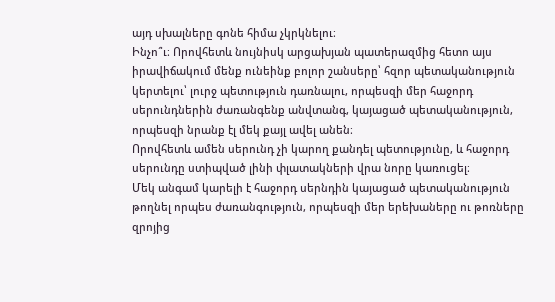այդ սխալները գոնե հիմա չկրկնելու։
Ինչո՞ւ։ Որովհետև նույնիսկ արցախյան պատերազմից հետո այս իրավիճակում մենք ունեինք բոլոր շանսերը՝ հզոր պետականություն կերտելու՝ լուրջ պետություն դառնալու, որպեսզի մեր հաջորդ սերունդներին ժառանգենք անվտանգ, կայացած պետականություն, որպեսզի նրանք էլ մեկ քայլ ավել անեն։
Որովհետև ամեն սերունդ չի կարող քանդել պետությունը, և հաջորդ սերունդը ստիպված լինի փլատակների վրա նորը կառուցել։
Մեկ անգամ կարելի է հաջորդ սերնդին կայացած պետականություն թողնել որպես ժառանգություն, որպեսզի մեր երեխաները ու թոռները զրոյից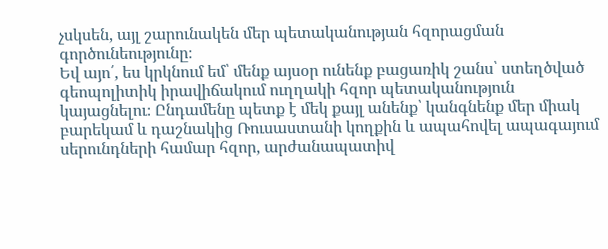չսկսեն, այլ շարունակեն մեր պետականության հզորացման գործունեությունը։
Եվ այո՛, ես կրկնում եմ՝ մենք այսօր ունենք բացառիկ շանս՝ ստեղծված գեոպոլիտիկ իրավիճակում ուղղակի հզոր պետականություն կայացնելու։ Ընդամենը պետք է մեկ քայլ անենք՝ կանգնենք մեր միակ բարեկամ և դաշնակից Ռուսաստանի կողքին և ապահովել ապագայում սերունդների համար հզոր, արժանապատիվ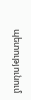պետությունում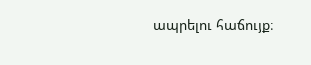ապրելու հաճույք։